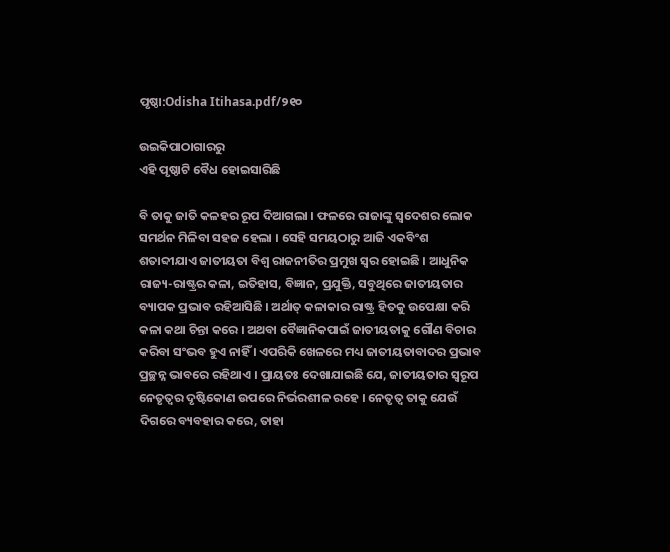ପୃଷ୍ଠା:Odisha Itihasa.pdf/୨୧୦

ଉଇକିପାଠାଗାର‌ରୁ
ଏହି ପୃଷ୍ଠାଟି ବୈଧ ହୋଇସାରିଛି

ବି ତାକୁ ଜାତି କଳହର ରୂପ ଦିଆଗଲା । ଫଳରେ ରାଜାଙ୍କୁ ସ୍ୱଦେଶର ଲୋକ ସମର୍ଥନ ମିଳିବା ସହଜ ହେଲା । ସେହି ସମୟଠାରୁ ଆଜି ଏକବିଂଶ ଶତାବ୍ଦୀଯାଏ ଜାତୀୟତା ବିଶ୍ୱ ରାଜନୀତିର ପ୍ରମୁଖ ସ୍ୱର ହୋଇଛି । ଆଧୁନିକ ରାଜ୍ୟ-ରାଷ୍ଟ୍ରର କଳା, ଇତିହାସ, ବିଜ୍ଞାନ, ପ୍ରଯୁକ୍ତି, ସବୁଥିରେ ଜାତୀୟତାର ବ୍ୟାପକ ପ୍ରଭାବ ରହିଆସିଛି । ଅର୍ଥାତ୍‍ କଳାକାର ରାଷ୍ଟ୍ର ହିତକୁ ଉପେକ୍ଷା କରି କଳା କଥା ଚିନ୍ତା କରେ । ଅଥବା ବୈଜ୍ଞାନିକପାଇଁ ଜାତୀୟତାକୁ ଗୌଣ ବିଚାର କରିବା ସଂଭବ ହୁଏ ନାହିଁ । ଏପରିକି ଖେଳରେ ମଧ୍ୟ ଜାତୀୟତାବାଦର ପ୍ରଭାବ ପ୍ରଚ୍ଛନ୍ନ ଭାବରେ ରହିଥାଏ । ପ୍ରାୟତଃ ଦେଖାଯାଇଛି ଯେ, ଜାତୀୟତାର ସ୍ୱରୂପ ନେତୃତ୍ୱର ଦୃଷ୍ଟିକୋଣ ଉପରେ ନିର୍ଭରଶୀଳ ରହେ । ନେତୃତ୍ୱ ତାକୁ ଯେଉଁ ଦିଗରେ ବ୍ୟବହାର କରେ, ତାହା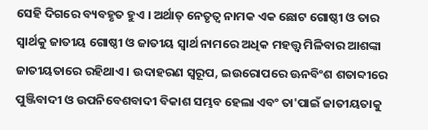ସେହି ଦିଗରେ ବ୍ୟବହୃତ ହୁଏ । ଅର୍ଥାତ୍‍ ନେତୃତ୍ୱ ନାମକ ଏକ ଛୋଟ ଗୋଷ୍ଠୀ ଓ ତାର ସ୍ୱାର୍ଥକୁ ଜାତୀୟ ଗୋଷ୍ଠୀ ଓ ଜାତୀୟ ସ୍ୱାର୍ଥ ନାମରେ ଅଧିକ ମହତ୍ତ୍ୱ ମିଳିବାର ଆଶଙ୍କା ଜାତୀୟତାରେ ରହିଥାଏ । ଉଦାହରଣ ସ୍ୱରୂପ, ଇଉରୋପରେ ଊନବିଂଶ ଶତାବ୍ଦୀରେ ପୁଞ୍ଜିବାଦୀ ଓ ଉପନିବେଶବାଦୀ ବିକାଶ ସମ୍ଭବ ହେଲା ଏବଂ ତା'ପାଇଁ ଜାତୀୟତାକୁ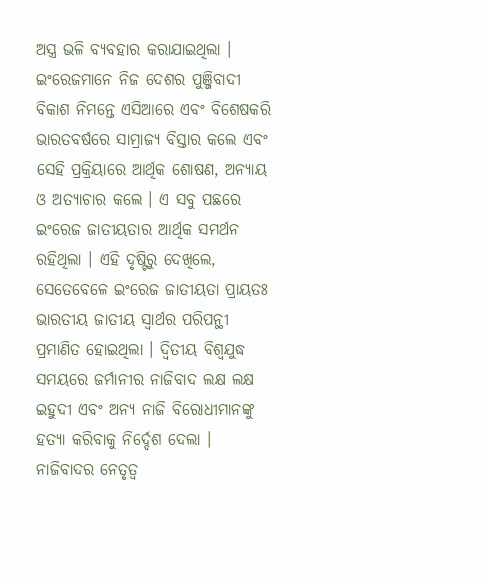ଅସ୍ତ୍ର ଭଳି ବ୍ୟବହାର କରାଯାଇଥିଲା । ଇଂରେଜମାନେ ନିଜ ଦେଶର ପୁଞ୍ଜିବାଦୀ ବିକାଶ ନିମନ୍ତେ ଏସିଆରେ ଏବଂ ବିଶେଷକରି ଭାରତବର୍ଷରେ ସାମ୍ରାଜ୍ୟ ବିସ୍ତାର କଲେ ଏବଂ ସେହି ପ୍ରକ୍ରିୟାରେ ଆର୍ଥିକ ଶୋଷଣ, ଅନ୍ୟାୟ ଓ ଅତ୍ୟାଚାର କଲେ । ଏ ସବୁ ପଛରେ ଇଂରେଜ ଜାତୀୟତାର ଆର୍ଥିକ ସମର୍ଥନ ରହିଥିଲା । ଏହି ଦୃଷ୍ଟିରୁ ଦେଖିଲେ, ସେତେବେଳେ ଇଂରେଜ ଜାତୀୟତା ପ୍ରାୟତଃ ଭାରତୀୟ ଜାତୀୟ ସ୍ୱାର୍ଥର ପରିପନ୍ଥୀ ପ୍ରମାଣିତ ହୋଇଥିଲା । ଦ୍ୱିତୀୟ ବିଶ୍ୱଯୁଦ୍ଧ ସମୟରେ ଜର୍ମାନୀର ନାଜିବାଦ ଲକ୍ଷ ଲକ୍ଷ ଇହୁଦୀ ଏବଂ ଅନ୍ୟ ନାଜି ବିରୋଧୀମାନଙ୍କୁ ହତ୍ୟା କରିବାକୁ ନିର୍ଦ୍ଦେଶ ଦେଲା । ନାଜିବାଦର ନେତୃତ୍ୱ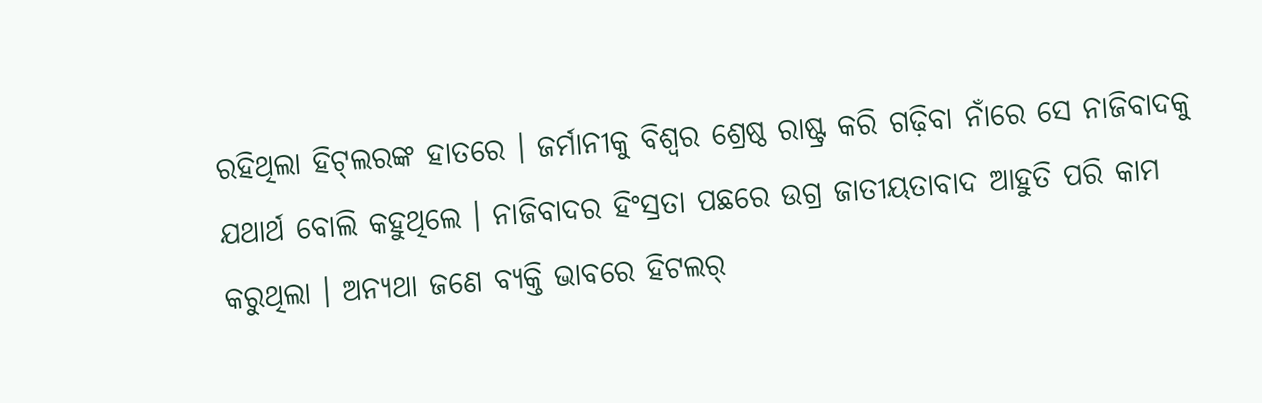ରହିଥିଲା ହିଟ୍‍ଲରଙ୍କ ହାତରେ । ଜର୍ମାନୀକୁ ବିଶ୍ୱର ଶ୍ରେଷ୍ଠ ରାଷ୍ଟ୍ର କରି ଗଢ଼ିବା ନାଁରେ ସେ ନାଜିବାଦକୁ ଯଥାର୍ଥ ବୋଲି କହୁଥିଲେ । ନାଜିବାଦର ହିଂସ୍ରତା ପଛରେ ଉଗ୍ର ଜାତୀୟତାବାଦ ଆହୁତି ପରି କାମ କରୁଥିଲା । ଅନ୍ୟଥା ଜଣେ ବ୍ୟକ୍ତି ଭାବରେ ହିଟଲର୍‍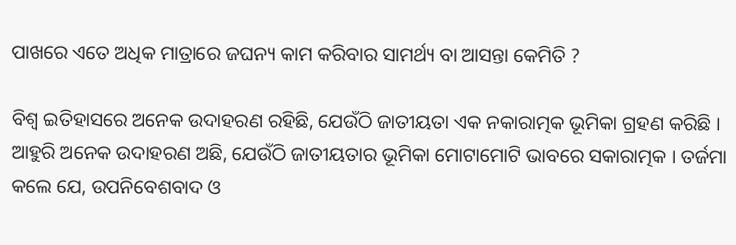ପାଖରେ ଏତେ ଅଧିକ ମାତ୍ରାରେ ଜଘନ୍ୟ କାମ କରିବାର ସାମର୍ଥ୍ୟ ବା ଆସନ୍ତା କେମିତି ?

ବିଶ୍ୱ ଇତିହାସରେ ଅନେକ ଉଦାହରଣ ରହିଛି, ଯେଉଁଠି ଜାତୀୟତା ଏକ ନକାରାତ୍ମକ ଭୂମିକା ଗ୍ରହଣ କରିଛି । ଆହୁରି ଅନେକ ଉଦାହରଣ ଅଛି, ଯେଉଁଠି ଜାତୀୟତାର ଭୂମିକା ମୋଟାମୋଟି ଭାବରେ ସକାରାତ୍ମକ । ତର୍ଜମା କଲେ ଯେ, ଉପନିବେଶବାଦ ଓ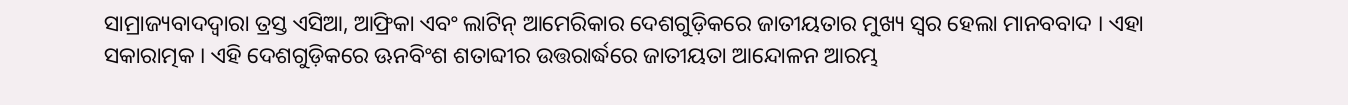ସାମ୍ରାଜ୍ୟବାଦଦ୍ୱାରା ତ୍ରସ୍ତ ଏସିଆ, ଆଫ୍ରିକା ଏବଂ ଲାଟିନ୍ ଆମେରିକାର ଦେଶଗୁଡ଼ିକରେ ଜାତୀୟତାର ମୁଖ୍ୟ ସ୍ୱର ହେଲା ମାନବବାଦ । ଏହା ସକାରାତ୍ମକ । ଏହି ଦେଶଗୁଡ଼ିକରେ ଊନବିଂଶ ଶତାବ୍ଦୀର ଉତ୍ତରାର୍ଦ୍ଧରେ ଜାତୀୟତା ଆନ୍ଦୋଳନ ଆରମ୍ଭ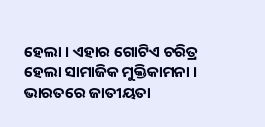ହେଲା । ଏହାର ଗୋଟିଏ ଚରିତ୍ର ହେଲା ସାମାଜିକ ମୁକ୍ତିକାମନା । ଭାରତରେ ଜାତୀୟତା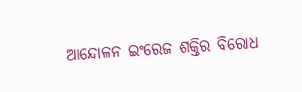ଆନ୍ଦୋଳନ ଇଂରେଜ ଶକ୍ତିର ବିରୋଧ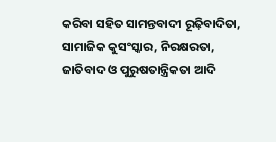କରିବା ସହିତ ସାମନ୍ତବାଦୀ ରୂଢ଼ିବାଦିତା, ସାମାଜିକ କୁସଂସ୍କାର, ନିରକ୍ଷରତା, ଜାତିବାଦ ଓ ପୁରୁଷତାନ୍ତ୍ରିକତା ଆଦି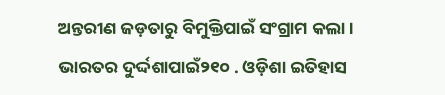ଅନ୍ତରୀଣ ଜଡ଼ତାରୁ ବିମୁକ୍ତିପାଇଁ ସଂଗ୍ରାମ କଲା । ଭାରତର ଦୁର୍ଦ୍ଦଶାପାଇଁ୨୧୦ . ଓଡ଼ିଶା ଇତିହାସ